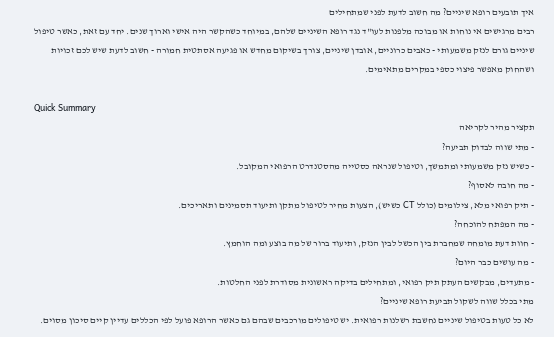איך תובעים רופא שיניים? מה חשוב לדעת לפני שמתחילים
רבים מרגישים אי נוחות או מבוכה מלפנות לעו"ד נגד רופא השיניים שלהם, במיוחד כשהקשר היה אישי וארוך שנים. יחד עם זאת, כאשר טיפול שיניים גורם לנזק משמעותי - כאבים כרוניים, אובדן שיניים, צורך בשיקום מחדש או פגיעה אסתטית חמורה - חשוב לדעת שיש לכם זכויות ושהחוק מאפשר פיצוי כספי במקרים מתאימים.

Quick Summary
תקציר מהיר לקריאה
- מתי שווה לבדוק תביעה?
- כשיש נזק משמעותי ומתמשך, וטיפול שנראה כסטייה מהסטנדרט הרפואי המקובל.
- מה חובה לאסוף?
- תיק רפואי מלא, צילומים (כולל CT כשיש), הצעות מחיר לטיפול מתקן ותיעוד תסמינים ותאריכים.
- מה המפתח להוכחה?
- חוות דעת מומחה שמחברת בין הכשל לבין הנזק, ותיעוד ברור של מה בוצע ומה הוחמץ.
- מה עושים כבר היום?
- מתעדים, מבקשים העתק תיק רפואי, ומתחילים בדיקה ראשונית מסודרת לפני החלטות.
מתי בכלל שווה לשקול תביעת רופא שיניים?
לא כל טעות בטיפול שיניים נחשבת רשלנות רפואית. יש טיפולים מורכבים שבהם גם כאשר הרופא פועל לפי הכללים עדיין קיים סיכון מסוים.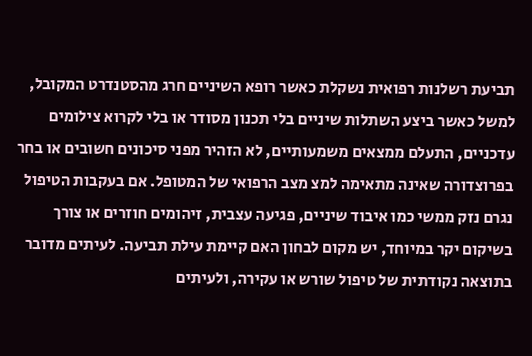תביעת רשלנות רפואית נשקלת כאשר רופא השיניים חרג מהסטנדרט המקובל, למשל כאשר ביצע השתלות שיניים בלי תכנון מסודר או בלי לקרוא צילומים עדכניים, התעלם ממצאים משמעותיים, לא הזהיר מפני סיכונים חשובים או בחר בפרוצדורה שאינה מתאימה למצ מצב הרפואי של המטופל. אם בעקבות הטיפול נגרם נזק ממשי כמו איבוד שיניים, פגיעה עצבית, זיהומים חוזרים או צורך בשיקום יקר במיוחד, יש מקום לבחון האם קיימת עילת תביעה. לעיתים מדובר בתוצאה נקודתית של טיפול שורש או עקירה, ולעיתים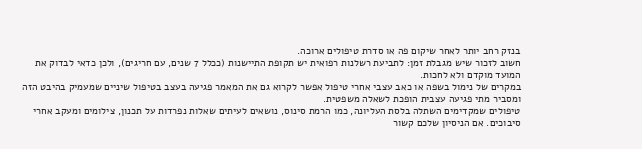בנזק רחב יותר לאחר שיקום פה או סדרת טיפולים ארוכה.
חשוב לזכור שיש מגבלת זמן: לתביעת רשלנות רפואית יש תקופת התיישנות (ככלל 7 שנים, עם חריגים), ולכן כדאי לבדוק את המועד מוקדם ולא לחכות.
במקרים של נימול בשפה או כאב עצבי אחרי טיפול אפשר לקרוא גם את המאמר פגיעה בעצב בטיפול שיניים שמעמיק בהיבט הזה ומסביר מתי פגיעה עצבית הופכת לשאלה משפטית.
טיפולים שמקדימים השתלה בלסת העליונה, כמו הרמת סינוס, נושאים לעיתים שאלות נפרדות על תכנון, צילומים ומעקב אחרי סיבוכים. אם הניסיון שלכם קשור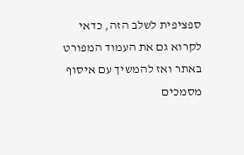ספציפית לשלב הזה, כדאי לקרוא גם את העמוד המפורט באתר ואז להמשיך עם איסוף מסמכים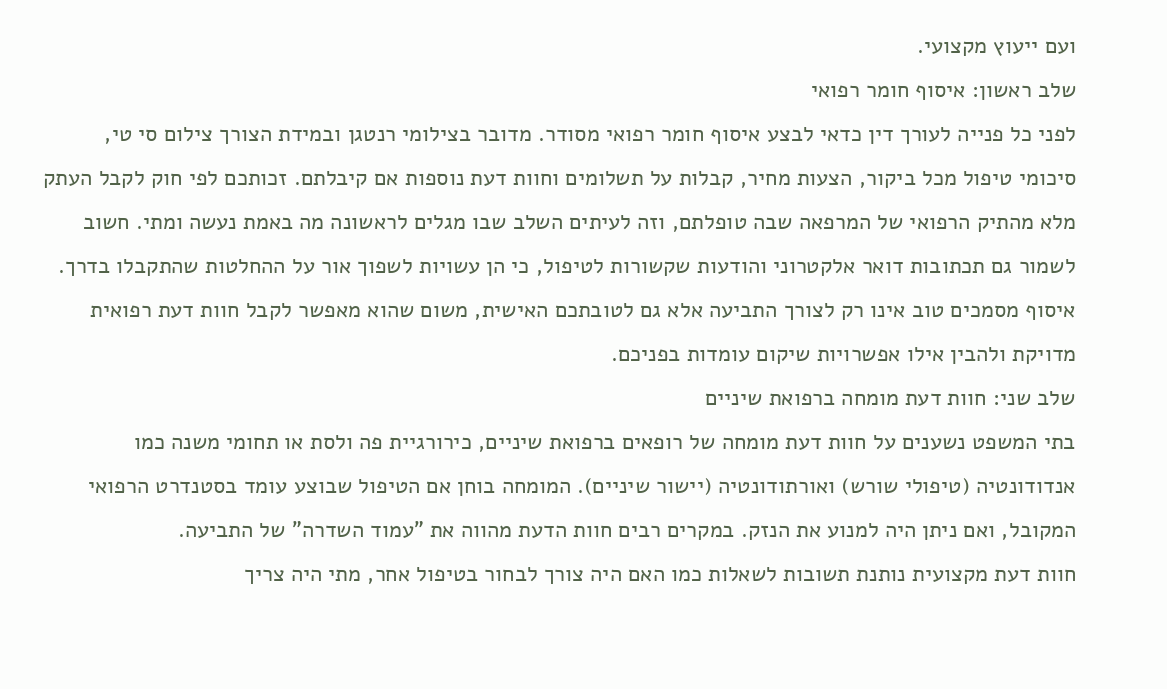ועם ייעוץ מקצועי.
שלב ראשון: איסוף חומר רפואי
לפני כל פנייה לעורך דין כדאי לבצע איסוף חומר רפואי מסודר. מדובר בצילומי רנטגן ובמידת הצורך צילום סי טי, סיכומי טיפול מכל ביקור, הצעות מחיר, קבלות על תשלומים וחוות דעת נוספות אם קיבלתם. זכותכם לפי חוק לקבל העתק מלא מהתיק הרפואי של המרפאה שבה טופלתם, וזה לעיתים השלב שבו מגלים לראשונה מה באמת נעשה ומתי. חשוב לשמור גם תכתובות דואר אלקטרוני והודעות שקשורות לטיפול, כי הן עשויות לשפוך אור על ההחלטות שהתקבלו בדרך.
איסוף מסמכים טוב אינו רק לצורך התביעה אלא גם לטובתכם האישית, משום שהוא מאפשר לקבל חוות דעת רפואית מדויקת ולהבין אילו אפשרויות שיקום עומדות בפניכם.
שלב שני: חוות דעת מומחה ברפואת שיניים
בתי המשפט נשענים על חוות דעת מומחה של רופאים ברפואת שיניים, כירורגיית פה ולסת או תחומי משנה כמו אנדודונטיה (טיפולי שורש) ואורתודונטיה (יישור שיניים). המומחה בוחן אם הטיפול שבוצע עומד בסטנדרט הרפואי המקובל, ואם ניתן היה למנוע את הנזק. במקרים רבים חוות הדעת מהווה את "עמוד השדרה" של התביעה.
חוות דעת מקצועית נותנת תשובות לשאלות כמו האם היה צורך לבחור בטיפול אחר, מתי היה צריך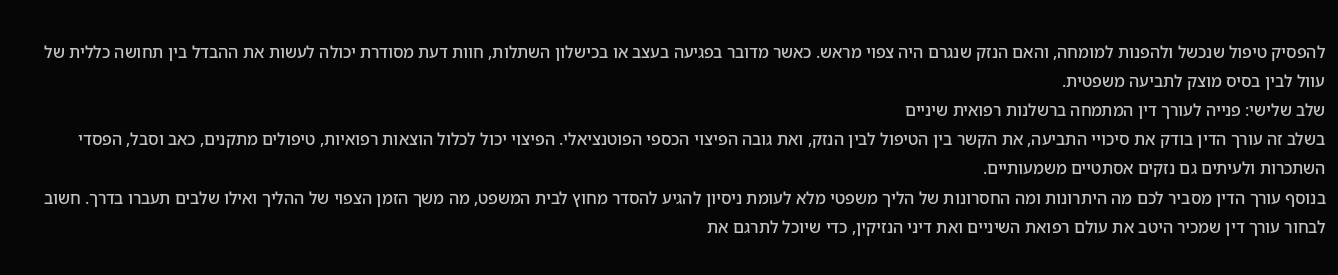להפסיק טיפול שנכשל ולהפנות למומחה, והאם הנזק שנגרם היה צפוי מראש. כאשר מדובר בפגיעה בעצב או בכישלון השתלות, חוות דעת מסודרת יכולה לעשות את ההבדל בין תחושה כללית של עוול לבין בסיס מוצק לתביעה משפטית.
שלב שלישי: פנייה לעורך דין המתמחה ברשלנות רפואית שיניים
בשלב זה עורך הדין בודק את סיכויי התביעה, את הקשר בין הטיפול לבין הנזק, ואת גובה הפיצוי הכספי הפוטנציאלי. הפיצוי יכול לכלול הוצאות רפואיות, טיפולים מתקנים, כאב וסבל, הפסדי השתכרות ולעיתים גם נזקים אסתטיים משמעותיים.
בנוסף עורך הדין מסביר לכם מה היתרונות ומה החסרונות של הליך משפטי מלא לעומת ניסיון להגיע להסדר מחוץ לבית המשפט, מה משך הזמן הצפוי של ההליך ואילו שלבים תעברו בדרך. חשוב לבחור עורך דין שמכיר היטב את עולם רפואת השיניים ואת דיני הנזיקין, כדי שיוכל לתרגם את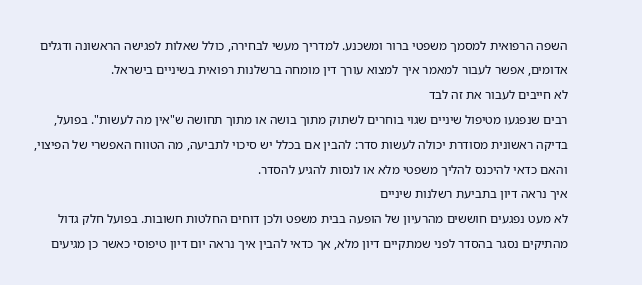השפה הרפואית למסמך משפטי ברור ומשכנע. למדריך מעשי לבחירה, כולל שאלות לפגישה הראשונה ודגלים אדומים, אפשר לעבור למאמר איך למצוא עורך דין מומחה ברשלנות רפואית בשיניים בישראל.
לא חייבים לעבור את זה לבד
רבים שנפגעו מטיפול שיניים שגוי בוחרים לשתוק מתוך בושה או מתוך תחושה ש"אין מה לעשות". בפועל, בדיקה ראשונית מסודרת יכולה לעשות סדר: להבין אם בכלל יש סיכוי לתביעה, מה הטווח האפשרי של הפיצוי, והאם כדאי להיכנס להליך משפטי מלא או לנסות להגיע להסדר.
איך נראה דיון בתביעת רשלנות שיניים
לא מעט נפגעים חוששים מהרעיון של הופעה בבית משפט ולכן דוחים החלטות חשובות. בפועל חלק גדול מהתיקים נסגר בהסדר לפני שמתקיים דיון מלא, אך כדאי להבין איך נראה יום דיון טיפוסי כאשר כן מגיעים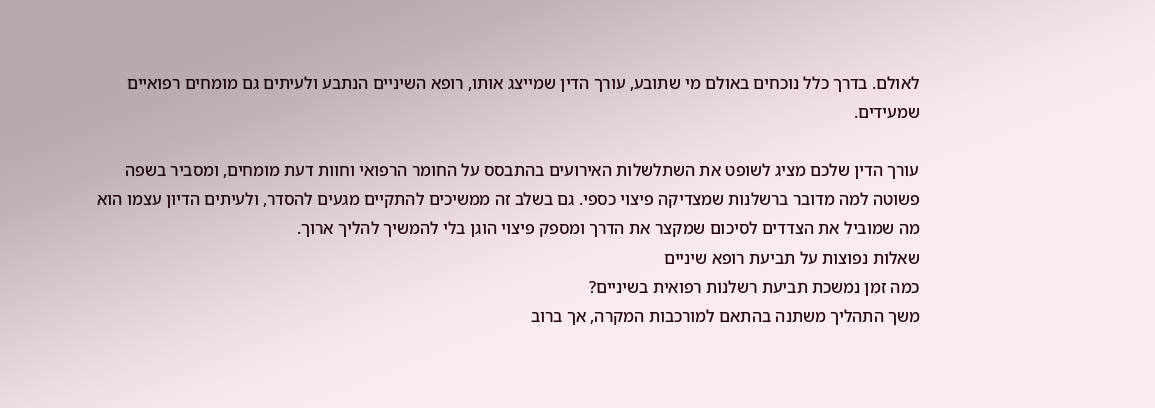לאולם. בדרך כלל נוכחים באולם מי שתובע, עורך הדין שמייצג אותו, רופא השיניים הנתבע ולעיתים גם מומחים רפואיים שמעידים.

עורך הדין שלכם מציג לשופט את השתלשלות האירועים בהתבסס על החומר הרפואי וחוות דעת מומחים, ומסביר בשפה פשוטה למה מדובר ברשלנות שמצדיקה פיצוי כספי. גם בשלב זה ממשיכים להתקיים מגעים להסדר, ולעיתים הדיון עצמו הוא מה שמוביל את הצדדים לסיכום שמקצר את הדרך ומספק פיצוי הוגן בלי להמשיך להליך ארוך.
שאלות נפוצות על תביעת רופא שיניים
כמה זמן נמשכת תביעת רשלנות רפואית בשיניים?
משך התהליך משתנה בהתאם למורכבות המקרה, אך ברוב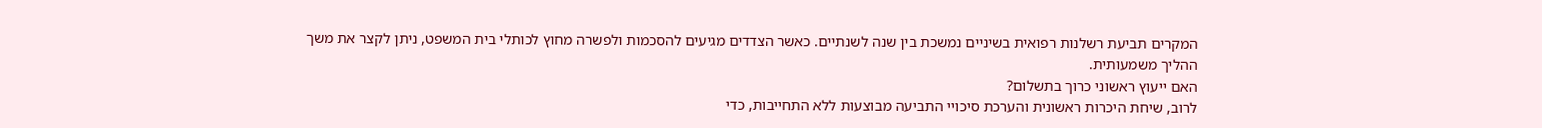המקרים תביעת רשלנות רפואית בשיניים נמשכת בין שנה לשנתיים. כאשר הצדדים מגיעים להסכמות ולפשרה מחוץ לכותלי בית המשפט, ניתן לקצר את משך ההליך משמעותית.
האם ייעוץ ראשוני כרוך בתשלום?
לרוב, שיחת היכרות ראשונית והערכת סיכויי התביעה מבוצעות ללא התחייבות, כדי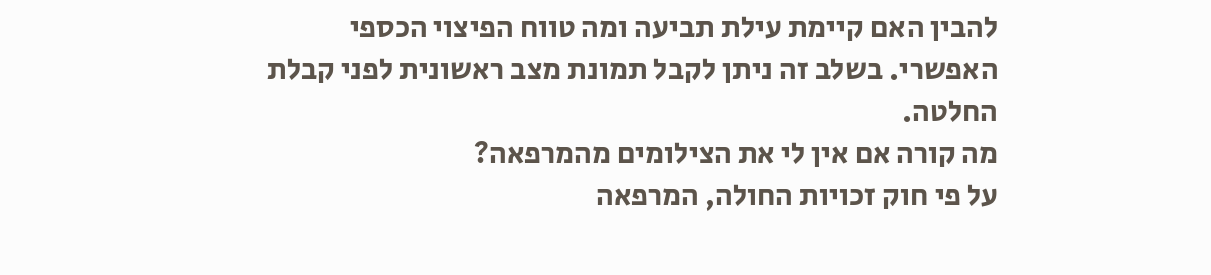להבין האם קיימת עילת תביעה ומה טווח הפיצוי הכספי האפשרי. בשלב זה ניתן לקבל תמונת מצב ראשונית לפני קבלת החלטה.
מה קורה אם אין לי את הצילומים מהמרפאה?
על פי חוק זכויות החולה, המרפאה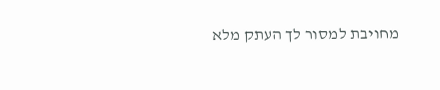מחויבת למסור לך העתק מלא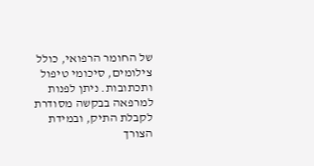של החומר הרפואי, כולל צילומים, סיכומי טיפול ותכתובות. ניתן לפנות למרפאה בבקשה מסודרת לקבלת התיק, ובמידת הצורך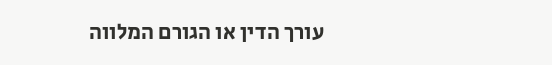עורך הדין או הגורם המלווה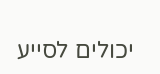יכולים לסייע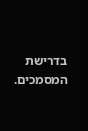בדרישת המסמכים.